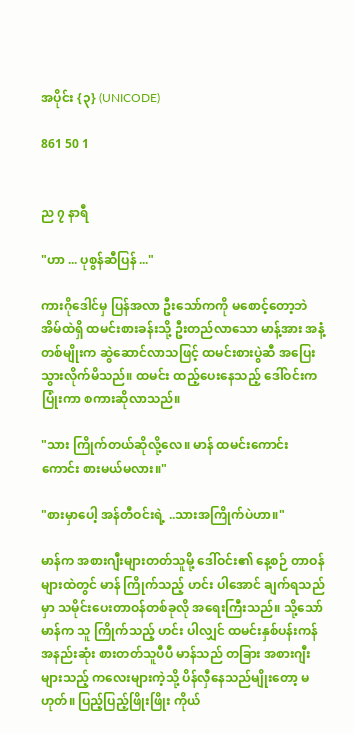အပိုင်း {၃} (UNICODE)

861 50 1


ည ၇ နာရီ

"ဟာ ... ပုစွန်ဆီပြန် ..."

ကားဂိုဒေါင်မှ ပြန်အလာ ဦးသော်ကကို မစောင့်တော့ဘဲ အိမ်ထဲရှိ ထမင်းစားခန်းသို့ ဦးတည်လာသော မာန့်အား အနံ့တစ်မျိုးက ဆွဲဆောင်လာသဖြင့် ထမင်းစားပွဲဆီ အပြေးသွားလိုက်မိသည်။ ထမင်း ထည့်ပေးနေသည့် ဒေါ်ဝင်းက ပြုံးကာ စကားဆိုလာသည်။

"သား ကြိုက်တယ်ဆိုလို့လေ။ မာန် ထမင်းကောင်းကောင်း စားမယ်မလား။"

"စားမှာပေါ့ အန်တီဝင်းရဲ့ ..သားအကြိုက်ပဲဟာ။"

မာန်က အစားဂျီးများတတ်သူမို့ ဒေါ်ဝင်း၏ နေ့စဉ် တာဝန်များထဲတွင် မာန် ကြိုက်သည့် ဟင်း ပါအောင် ချက်ရသည်မှာ သမိုင်းပေးတာဝန်တစ်ခုလို အရေးကြီးသည်။ သို့သော် မာန်က သူ ကြိုက်သည့် ဟင်း ပါလျှင် ထမင်းနှစ်ပန်းကန် အနည်းဆုံး စားတတ်သူပီပီ မာန်သည် တခြား အစားဂျီးများသည့် ကလေးများကဲ့သို့ ပိန်လှီနေသည်မျိုးတော့ မဟုတ်။ ပြည့်ပြည့်ဖြိုးဖြိုး ကိုယ်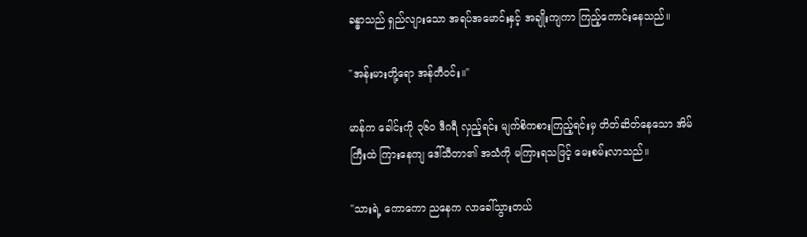ခန္ဓာသည် ရှည်လျားသော အရပ်အမောင်းနှင့် အချိုးကျကာ ကြည့်ကောင်းနေသည်။

"အန်းမားတို့ရော အန်တီဝင်း။"

မာန်က ခေါင်းကို ၃၆၀ ဒီဂရီ လှည့်ရင်း မျက်စိကစားကြည့်ရင်းမှ တိတ်ဆိတ်နေသော အိမ်ကြီးထဲ ကြားနေကျ ဒေါ်သီတာ၏ အသံကို မကြားရသဖြင့် မေးစမ်းလာသည်။

"သားရဲ့ ကောကော ညနေက လာခေါ်သွားတယ်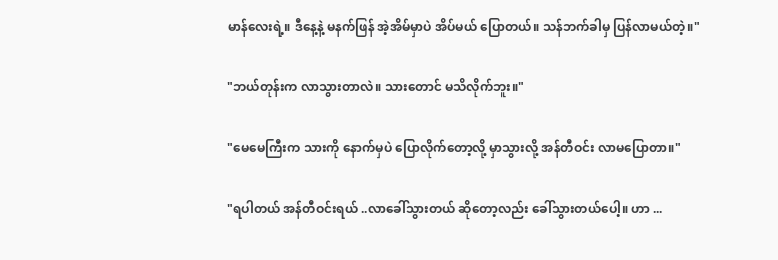မာန်လေးရဲ့။ ဒီနေ့နဲ့ မနက်ဖြန် အဲ့အိမ်မှာပဲ အိပ်မယ် ပြောတယ်။ သန်ဘက်ခါမှ ပြန်လာမယ်တဲ့။"

"ဘယ်တုန်းက လာသွားတာလဲ။ သားတောင် မသိလိုက်ဘူး။"

"မေမေကြီးက သားကို နောက်မှပဲ ပြောလိုက်တော့လို့ မှာသွားလို့ အန်တီဝင်း လာမပြောတာ။"

"ရပါတယ် အန်တီဝင်းရယ် ..လာခေါ်သွားတယ် ဆိုတော့လည်း ခေါ်သွားတယ်ပေါ့။ ဟာ ...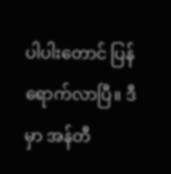ပါပါးတောင် ပြန်ရောက်လာပြီ။ ဒီမှာ အန်တီ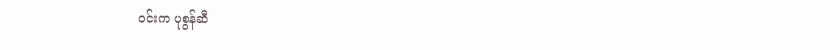ဝင်းက ပုစွန်ဆီ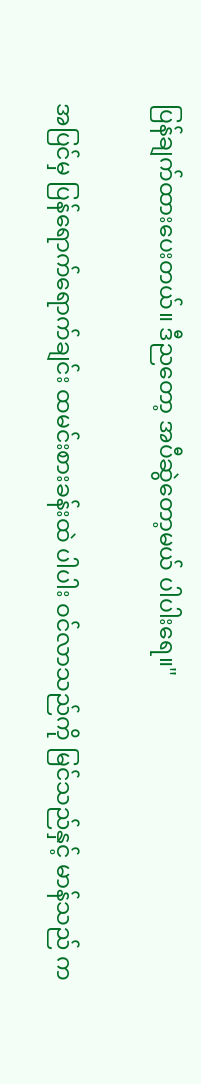ပြန်ချက်ထားပေးတယ်။ ဒီညတော့ အပီဆွဲတော့မယ် ပါပါးရေ။"

အပြင်မှ ပြန်ရောက်ရောက်ချင်း ထမင်းစားခန်းထဲ ပါပါး ဝင်လာသည်ကို မြင်သည်နှင့် မာန်သည် က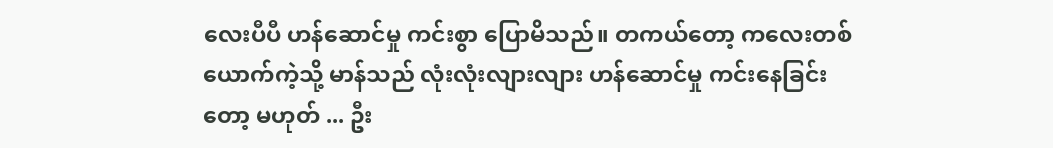လေးပီပီ ဟန်ဆောင်မှု ကင်းစွာ ပြောမိသည်။ တကယ်တော့ ကလေးတစ်ယောက်ကဲ့သို့ မာန်သည် လုံးလုံးလျားလျား ဟန်ဆောင်မှု ကင်းနေခြင်းတော့ မဟုတ် ... ဦး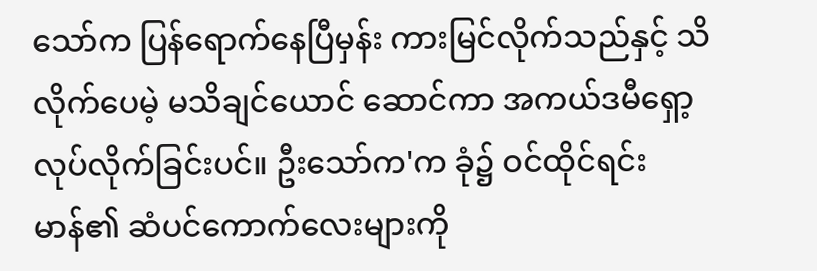သော်က ပြန်ရောက်နေပြီမှန်း ကားမြင်လိုက်သည်နှင့် သိလိုက်ပေမဲ့ မသိချင်ယောင် ဆောင်ကာ အကယ်ဒမီရှော့လုပ်လိုက်ခြင်းပင်။ ဦးသော်က'က ခုံ၌ ဝင်ထိုင်ရင်း မာန်၏ ဆံပင်ကောက်လေးများကို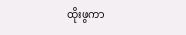ထိုးဖွကာ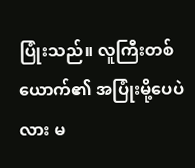ပြုံးသည်။ လူကြီးတစ်ယောက်၏ အပြုံးမို့ပေပဲလား မ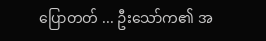ပြောတတ် ... ဦးသော်က၏ အ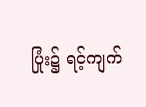ပြုံး၌ ရင့်ကျက်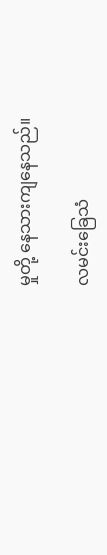မှုတို့ နေသားကျနေသည်။

လမင်းခြေသံ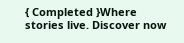{ Completed }Where stories live. Discover now